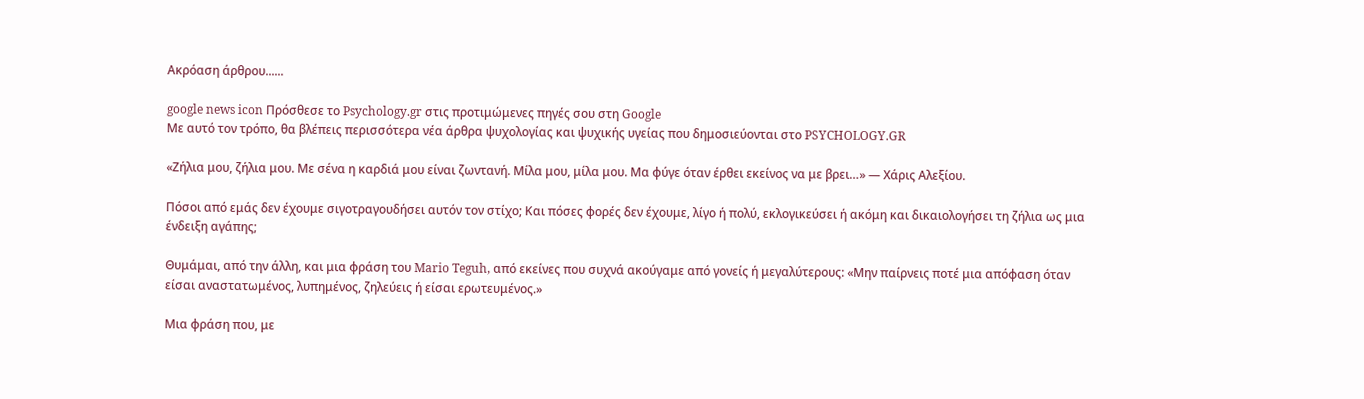Ακρόαση άρθρου......

google news icon Πρόσθεσε το Psychology.gr στις προτιμώμενες πηγές σου στη Google
Με αυτό τον τρόπο, θα βλέπεις περισσότερα νέα άρθρα ψυχολογίας και ψυχικής υγείας που δημοσιεύονται στο PSYCHOLOGY.GR

«Ζήλια μου, ζήλια μου. Με σένα η καρδιά μου είναι ζωντανή. Μίλα μου, μίλα μου. Μα φύγε όταν έρθει εκείνος να με βρει…» — Χάρις Αλεξίου.

Πόσοι από εμάς δεν έχουμε σιγοτραγουδήσει αυτόν τον στίχο; Και πόσες φορές δεν έχουμε, λίγο ή πολύ, εκλογικεύσει ή ακόμη και δικαιολογήσει τη ζήλια ως μια ένδειξη αγάπης;

Θυμάμαι, από την άλλη, και μια φράση του Mario Teguh, από εκείνες που συχνά ακούγαμε από γονείς ή μεγαλύτερους: «Μην παίρνεις ποτέ μια απόφαση όταν είσαι αναστατωμένος, λυπημένος, ζηλεύεις ή είσαι ερωτευμένος.»

Μια φράση που, με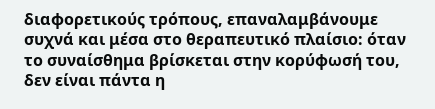διαφορετικούς τρόπους, επαναλαμβάνουμε συχνά και μέσα στο θεραπευτικό πλαίσιο: όταν το συναίσθημα βρίσκεται στην κορύφωσή του, δεν είναι πάντα η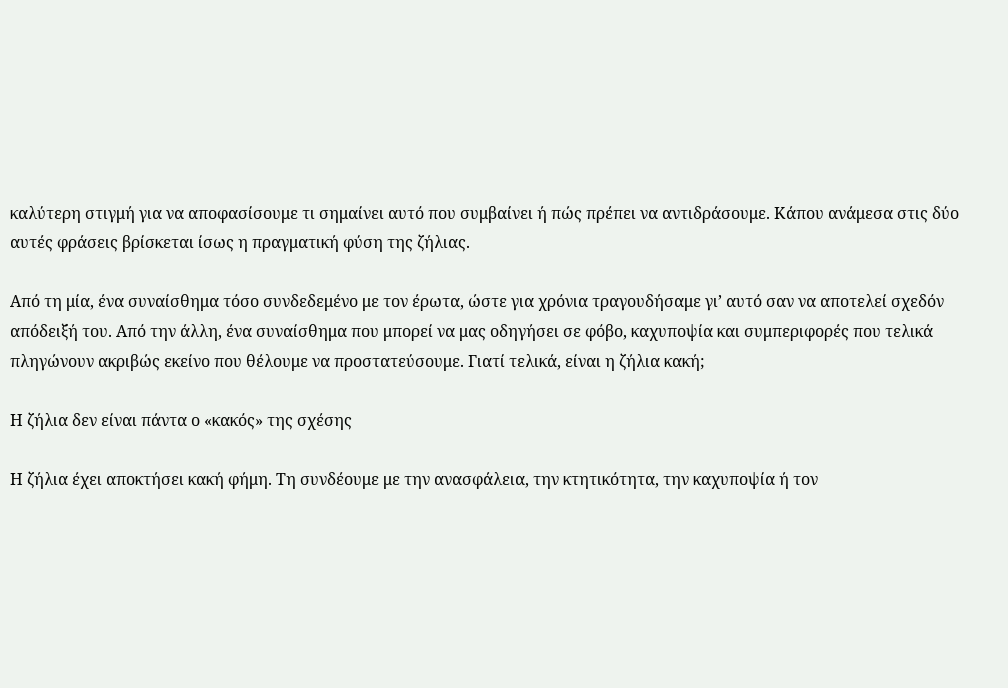καλύτερη στιγμή για να αποφασίσουμε τι σημαίνει αυτό που συμβαίνει ή πώς πρέπει να αντιδράσουμε. Κάπου ανάμεσα στις δύο αυτές φράσεις βρίσκεται ίσως η πραγματική φύση της ζήλιας.

Από τη μία, ένα συναίσθημα τόσο συνδεδεμένο με τον έρωτα, ώστε για χρόνια τραγουδήσαμε γι’ αυτό σαν να αποτελεί σχεδόν απόδειξή του. Από την άλλη, ένα συναίσθημα που μπορεί να μας οδηγήσει σε φόβο, καχυποψία και συμπεριφορές που τελικά πληγώνουν ακριβώς εκείνο που θέλουμε να προστατεύσουμε. Γιατί τελικά, είναι η ζήλια κακή;

Η ζήλια δεν είναι πάντα ο «κακός» της σχέσης

Η ζήλια έχει αποκτήσει κακή φήμη. Τη συνδέουμε με την ανασφάλεια, την κτητικότητα, την καχυποψία ή τον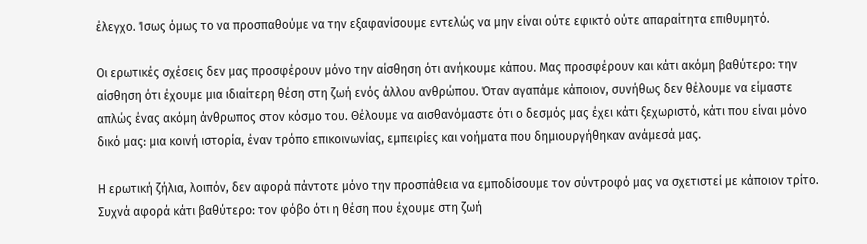έλεγχο. Ίσως όμως το να προσπαθούμε να την εξαφανίσουμε εντελώς να μην είναι ούτε εφικτό ούτε απαραίτητα επιθυμητό.

Οι ερωτικές σχέσεις δεν μας προσφέρουν μόνο την αίσθηση ότι ανήκουμε κάπου. Μας προσφέρουν και κάτι ακόμη βαθύτερο: την αίσθηση ότι έχουμε μια ιδιαίτερη θέση στη ζωή ενός άλλου ανθρώπου. Όταν αγαπάμε κάποιον, συνήθως δεν θέλουμε να είμαστε απλώς ένας ακόμη άνθρωπος στον κόσμο του. Θέλουμε να αισθανόμαστε ότι ο δεσμός μας έχει κάτι ξεχωριστό, κάτι που είναι μόνο δικό μας: μια κοινή ιστορία, έναν τρόπο επικοινωνίας, εμπειρίες και νοήματα που δημιουργήθηκαν ανάμεσά μας.

Η ερωτική ζήλια, λοιπόν, δεν αφορά πάντοτε μόνο την προσπάθεια να εμποδίσουμε τον σύντροφό μας να σχετιστεί με κάποιον τρίτο. Συχνά αφορά κάτι βαθύτερο: τον φόβο ότι η θέση που έχουμε στη ζωή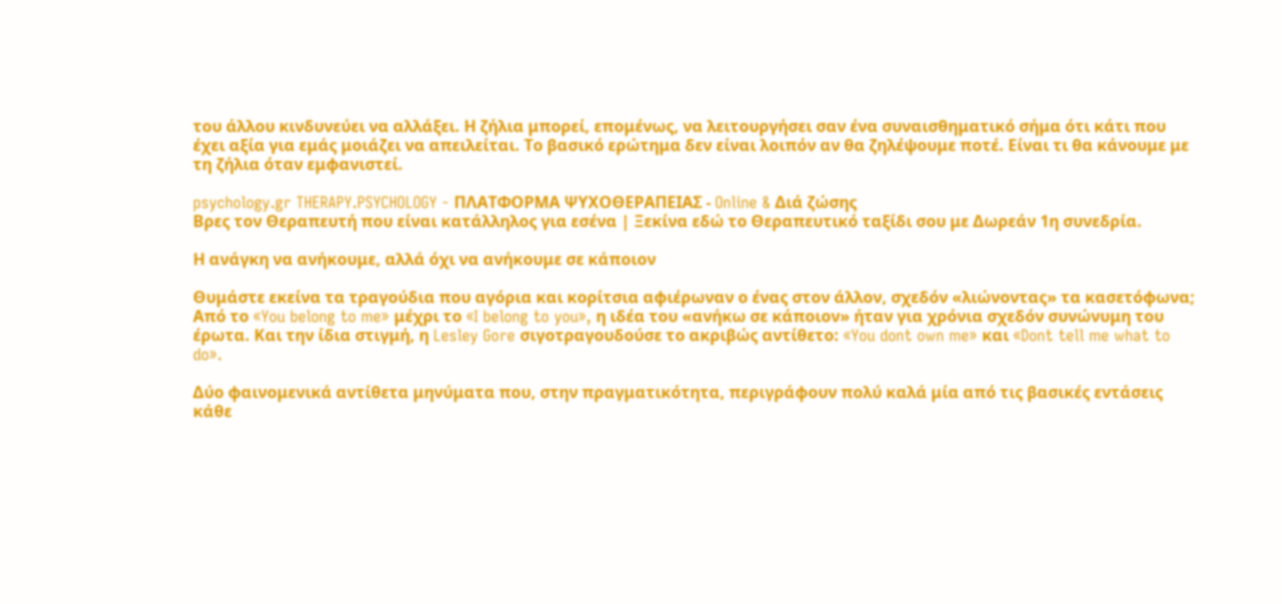του άλλου κινδυνεύει να αλλάξει. Η ζήλια μπορεί, επομένως, να λειτουργήσει σαν ένα συναισθηματικό σήμα ότι κάτι που έχει αξία για εμάς μοιάζει να απειλείται. Το βασικό ερώτημα δεν είναι λοιπόν αν θα ζηλέψουμε ποτέ. Είναι τι θα κάνουμε με τη ζήλια όταν εμφανιστεί.

psychology.gr THERAPY.PSYCHOLOGY - ΠΛΑΤΦΟΡΜΑ ΨΥΧΟΘΕΡΑΠΕΙΑΣ - Online & Διά ζώσης
Βρες τον Θεραπευτή που είναι κατάλληλος για εσένα | Ξεκίνα εδώ το Θεραπευτικό ταξίδι σου με Δωρεάν 1η συνεδρία.

Η ανάγκη να ανήκουμε, αλλά όχι να ανήκουμε σε κάποιον

Θυμάστε εκείνα τα τραγούδια που αγόρια και κορίτσια αφιέρωναν ο ένας στον άλλον, σχεδόν «λιώνοντας» τα κασετόφωνα; Από το «You belong to me» μέχρι το «I belong to you», η ιδέα του «ανήκω σε κάποιον» ήταν για χρόνια σχεδόν συνώνυμη του έρωτα. Και την ίδια στιγμή, η Lesley Gore σιγοτραγουδούσε το ακριβώς αντίθετο: «You dont own me» και «Dont tell me what to do».

Δύο φαινομενικά αντίθετα μηνύματα που, στην πραγματικότητα, περιγράφουν πολύ καλά μία από τις βασικές εντάσεις κάθε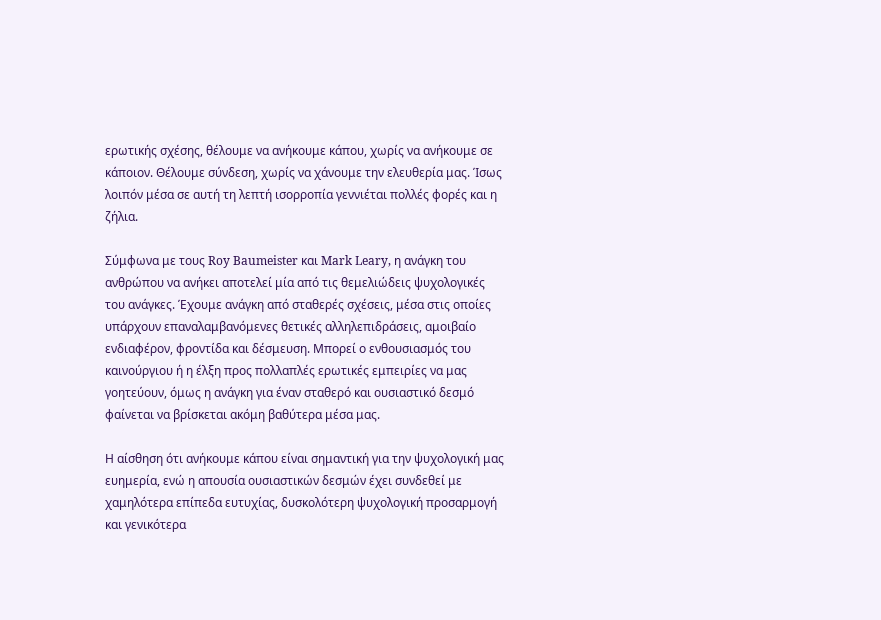ερωτικής σχέσης, θέλουμε να ανήκουμε κάπου, χωρίς να ανήκουμε σε κάποιον. Θέλουμε σύνδεση, χωρίς να χάνουμε την ελευθερία μας. Ίσως λοιπόν μέσα σε αυτή τη λεπτή ισορροπία γεννιέται πολλές φορές και η ζήλια.

Σύμφωνα με τους Roy Baumeister και Mark Leary, η ανάγκη του ανθρώπου να ανήκει αποτελεί μία από τις θεμελιώδεις ψυχολογικές του ανάγκες. Έχουμε ανάγκη από σταθερές σχέσεις, μέσα στις οποίες υπάρχουν επαναλαμβανόμενες θετικές αλληλεπιδράσεις, αμοιβαίο ενδιαφέρον, φροντίδα και δέσμευση. Μπορεί ο ενθουσιασμός του καινούργιου ή η έλξη προς πολλαπλές ερωτικές εμπειρίες να μας γοητεύουν, όμως η ανάγκη για έναν σταθερό και ουσιαστικό δεσμό φαίνεται να βρίσκεται ακόμη βαθύτερα μέσα μας.

Η αίσθηση ότι ανήκουμε κάπου είναι σημαντική για την ψυχολογική μας ευημερία, ενώ η απουσία ουσιαστικών δεσμών έχει συνδεθεί με χαμηλότερα επίπεδα ευτυχίας, δυσκολότερη ψυχολογική προσαρμογή και γενικότερα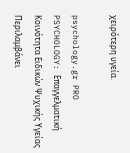χειρότερη υγεία.

psychology.gr PRO PSYCHOLOGY: Επαγγελματική Κοινότητα Ειδικών Ψυχικής Υγείας
Περιλαμβάνει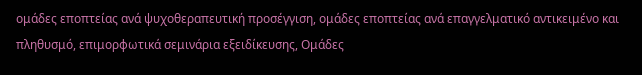ομάδες εποπτείας ανά ψυχοθεραπευτική προσέγγιση, ομάδες εποπτείας ανά επαγγελματικό αντικειμένο και πληθυσμό, επιμορφωτικά σεμινάρια εξειδίκευσης, Ομάδες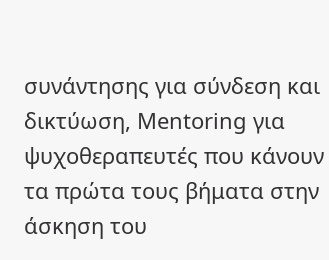συνάντησης για σύνδεση και δικτύωση, Mentoring για ψυχοθεραπευτές που κάνουν τα πρώτα τους βήματα στην άσκηση του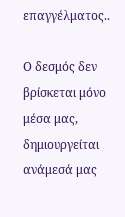επαγγέλματος..

Ο δεσμός δεν βρίσκεται μόνο μέσα μας, δημιουργείται ανάμεσά μας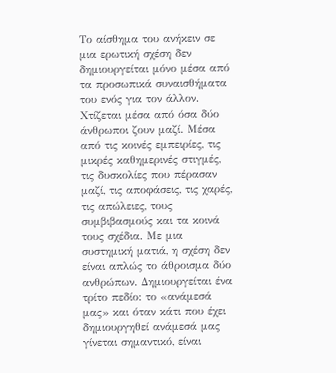Το αίσθημα του ανήκειν σε μια ερωτική σχέση δεν δημιουργείται μόνο μέσα από τα προσωπικά συναισθήματα του ενός για τον άλλον. Χτίζεται μέσα από όσα δύο άνθρωποι ζουν μαζί. Μέσα από τις κοινές εμπειρίες, τις μικρές καθημερινές στιγμές, τις δυσκολίες που πέρασαν μαζί, τις αποφάσεις, τις χαρές, τις απώλειες, τους συμβιβασμούς και τα κοινά τους σχέδια. Με μια συστημική ματιά, η σχέση δεν είναι απλώς το άθροισμα δύο ανθρώπων. Δημιουργείται ένα τρίτο πεδίο: το «ανάμεσά μας» και όταν κάτι που έχει δημιουργηθεί ανάμεσά μας γίνεται σημαντικό, είναι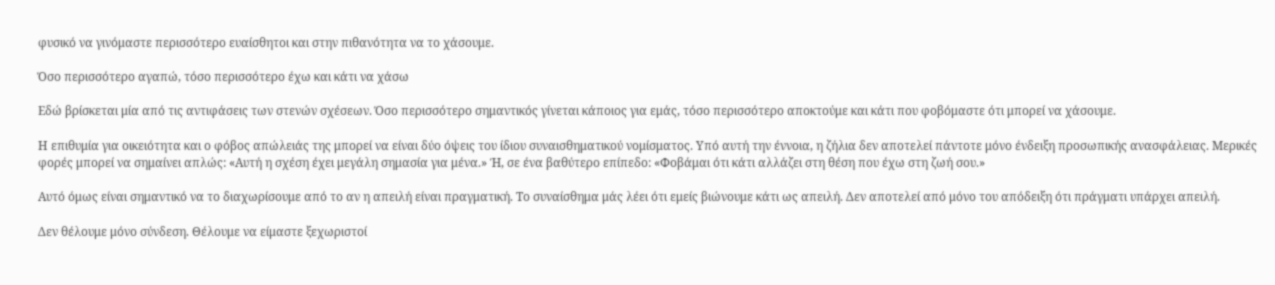φυσικό να γινόμαστε περισσότερο ευαίσθητοι και στην πιθανότητα να το χάσουμε.

Όσο περισσότερο αγαπώ, τόσο περισσότερο έχω και κάτι να χάσω

Εδώ βρίσκεται μία από τις αντιφάσεις των στενών σχέσεων. Όσο περισσότερο σημαντικός γίνεται κάποιος για εμάς, τόσο περισσότερο αποκτούμε και κάτι που φοβόμαστε ότι μπορεί να χάσουμε.

Η επιθυμία για οικειότητα και ο φόβος απώλειάς της μπορεί να είναι δύο όψεις του ίδιου συναισθηματικού νομίσματος. Υπό αυτή την έννοια, η ζήλια δεν αποτελεί πάντοτε μόνο ένδειξη προσωπικής ανασφάλειας. Μερικές φορές μπορεί να σημαίνει απλώς: «Αυτή η σχέση έχει μεγάλη σημασία για μένα.» Ή, σε ένα βαθύτερο επίπεδο: «Φοβάμαι ότι κάτι αλλάζει στη θέση που έχω στη ζωή σου.»

Αυτό όμως είναι σημαντικό να το διαχωρίσουμε από το αν η απειλή είναι πραγματική. Το συναίσθημα μάς λέει ότι εμείς βιώνουμε κάτι ως απειλή. Δεν αποτελεί από μόνο του απόδειξη ότι πράγματι υπάρχει απειλή.

Δεν θέλουμε μόνο σύνδεση. Θέλουμε να είμαστε ξεχωριστοί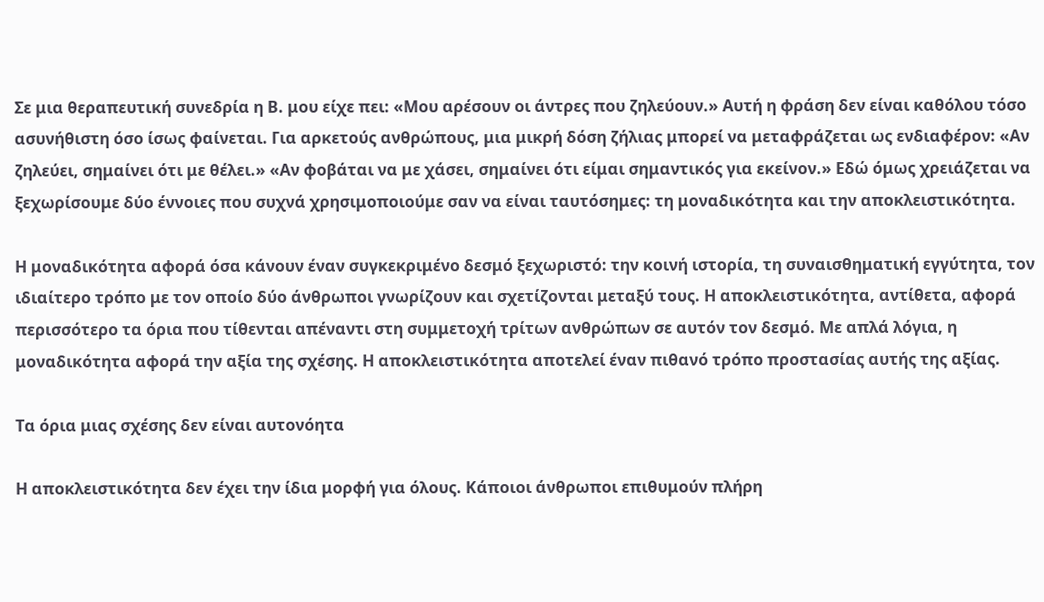Σε μια θεραπευτική συνεδρία η Β. μου είχε πει: «Μου αρέσουν οι άντρες που ζηλεύουν.» Αυτή η φράση δεν είναι καθόλου τόσο ασυνήθιστη όσο ίσως φαίνεται. Για αρκετούς ανθρώπους, μια μικρή δόση ζήλιας μπορεί να μεταφράζεται ως ενδιαφέρον: «Αν ζηλεύει, σημαίνει ότι με θέλει.» «Αν φοβάται να με χάσει, σημαίνει ότι είμαι σημαντικός για εκείνον.» Εδώ όμως χρειάζεται να ξεχωρίσουμε δύο έννοιες που συχνά χρησιμοποιούμε σαν να είναι ταυτόσημες: τη μοναδικότητα και την αποκλειστικότητα.

Η μοναδικότητα αφορά όσα κάνουν έναν συγκεκριμένο δεσμό ξεχωριστό: την κοινή ιστορία, τη συναισθηματική εγγύτητα, τον ιδιαίτερο τρόπο με τον οποίο δύο άνθρωποι γνωρίζουν και σχετίζονται μεταξύ τους. Η αποκλειστικότητα, αντίθετα, αφορά περισσότερο τα όρια που τίθενται απέναντι στη συμμετοχή τρίτων ανθρώπων σε αυτόν τον δεσμό. Με απλά λόγια, η μοναδικότητα αφορά την αξία της σχέσης. Η αποκλειστικότητα αποτελεί έναν πιθανό τρόπο προστασίας αυτής της αξίας.

Τα όρια μιας σχέσης δεν είναι αυτονόητα

Η αποκλειστικότητα δεν έχει την ίδια μορφή για όλους. Κάποιοι άνθρωποι επιθυμούν πλήρη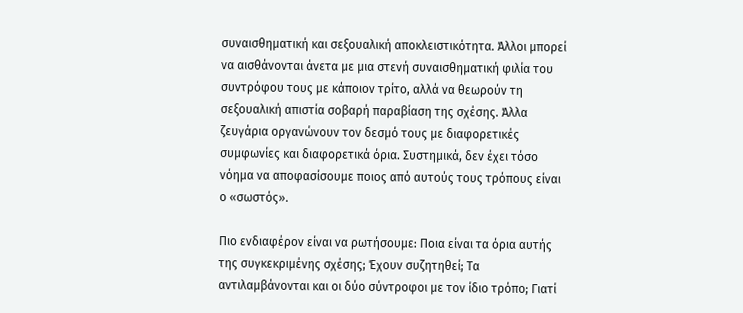συναισθηματική και σεξουαλική αποκλειστικότητα. Άλλοι μπορεί να αισθάνονται άνετα με μια στενή συναισθηματική φιλία του συντρόφου τους με κάποιον τρίτο, αλλά να θεωρούν τη σεξουαλική απιστία σοβαρή παραβίαση της σχέσης. Άλλα ζευγάρια οργανώνουν τον δεσμό τους με διαφορετικές συμφωνίες και διαφορετικά όρια. Συστημικά, δεν έχει τόσο νόημα να αποφασίσουμε ποιος από αυτούς τους τρόπους είναι ο «σωστός».

Πιο ενδιαφέρον είναι να ρωτήσουμε: Ποια είναι τα όρια αυτής της συγκεκριμένης σχέσης; Έχουν συζητηθεί; Τα αντιλαμβάνονται και οι δύο σύντροφοι με τον ίδιο τρόπο; Γιατί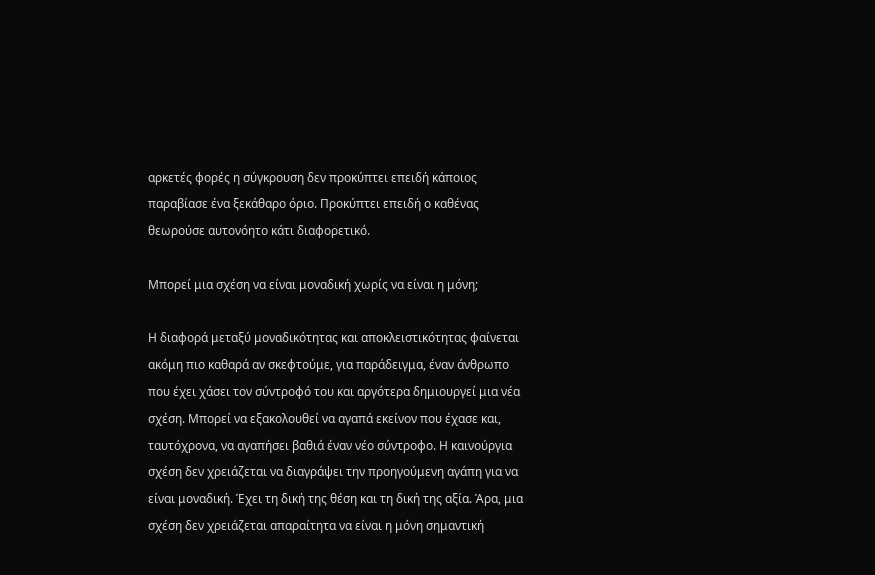αρκετές φορές η σύγκρουση δεν προκύπτει επειδή κάποιος παραβίασε ένα ξεκάθαρο όριο. Προκύπτει επειδή ο καθένας θεωρούσε αυτονόητο κάτι διαφορετικό.

Μπορεί μια σχέση να είναι μοναδική χωρίς να είναι η μόνη;

Η διαφορά μεταξύ μοναδικότητας και αποκλειστικότητας φαίνεται ακόμη πιο καθαρά αν σκεφτούμε, για παράδειγμα, έναν άνθρωπο που έχει χάσει τον σύντροφό του και αργότερα δημιουργεί μια νέα σχέση. Μπορεί να εξακολουθεί να αγαπά εκείνον που έχασε και, ταυτόχρονα, να αγαπήσει βαθιά έναν νέο σύντροφο. Η καινούργια σχέση δεν χρειάζεται να διαγράψει την προηγούμενη αγάπη για να είναι μοναδική. Έχει τη δική της θέση και τη δική της αξία. Άρα, μια σχέση δεν χρειάζεται απαραίτητα να είναι η μόνη σημαντική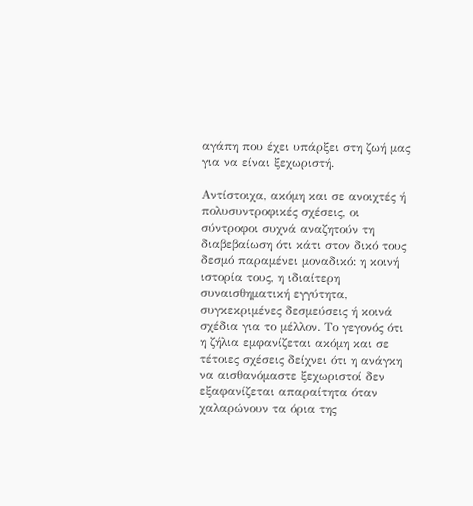αγάπη που έχει υπάρξει στη ζωή μας για να είναι ξεχωριστή.

Αντίστοιχα, ακόμη και σε ανοιχτές ή πολυσυντροφικές σχέσεις, οι σύντροφοι συχνά αναζητούν τη διαβεβαίωση ότι κάτι στον δικό τους δεσμό παραμένει μοναδικό: η κοινή ιστορία τους, η ιδιαίτερη συναισθηματική εγγύτητα, συγκεκριμένες δεσμεύσεις ή κοινά σχέδια για το μέλλον. Το γεγονός ότι η ζήλια εμφανίζεται ακόμη και σε τέτοιες σχέσεις δείχνει ότι η ανάγκη να αισθανόμαστε ξεχωριστοί δεν εξαφανίζεται απαραίτητα όταν χαλαρώνουν τα όρια της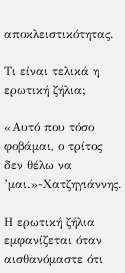αποκλειστικότητας.

Τι είναι τελικά η ερωτική ζήλια;

«Αυτό που τόσο φοβάμαι, ο τρίτος δεν θέλω να ’μαι.»-Χατζηγιάννης.

Η ερωτική ζήλια εμφανίζεται όταν αισθανόμαστε ότι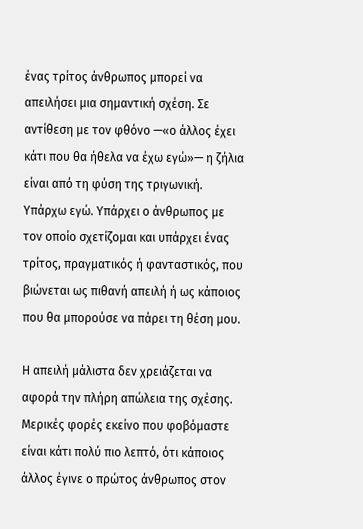ένας τρίτος άνθρωπος μπορεί να απειλήσει μια σημαντική σχέση. Σε αντίθεση με τον φθόνο —«ο άλλος έχει κάτι που θα ήθελα να έχω εγώ»— η ζήλια είναι από τη φύση της τριγωνική. Υπάρχω εγώ. Υπάρχει ο άνθρωπος με τον οποίο σχετίζομαι και υπάρχει ένας τρίτος, πραγματικός ή φανταστικός, που βιώνεται ως πιθανή απειλή ή ως κάποιος που θα μπορούσε να πάρει τη θέση μου.

Η απειλή μάλιστα δεν χρειάζεται να αφορά την πλήρη απώλεια της σχέσης. Μερικές φορές εκείνο που φοβόμαστε είναι κάτι πολύ πιο λεπτό, ότι κάποιος άλλος έγινε ο πρώτος άνθρωπος στον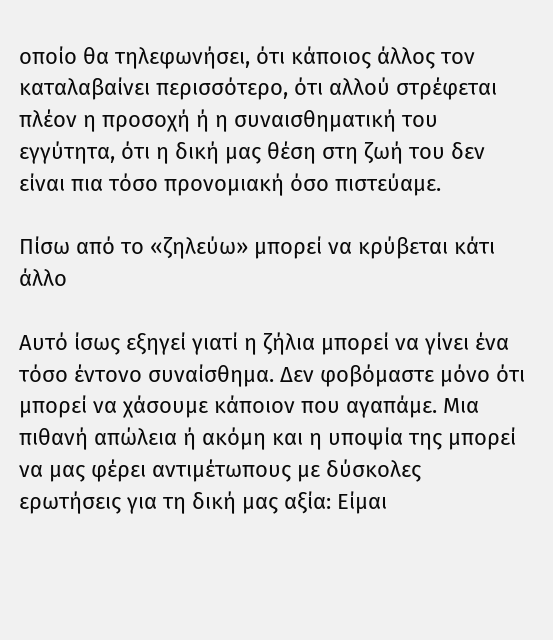οποίο θα τηλεφωνήσει, ότι κάποιος άλλος τον καταλαβαίνει περισσότερο, ότι αλλού στρέφεται πλέον η προσοχή ή η συναισθηματική του εγγύτητα, ότι η δική μας θέση στη ζωή του δεν είναι πια τόσο προνομιακή όσο πιστεύαμε.

Πίσω από το «ζηλεύω» μπορεί να κρύβεται κάτι άλλο

Αυτό ίσως εξηγεί γιατί η ζήλια μπορεί να γίνει ένα τόσο έντονο συναίσθημα. Δεν φοβόμαστε μόνο ότι μπορεί να χάσουμε κάποιον που αγαπάμε. Μια πιθανή απώλεια ή ακόμη και η υποψία της μπορεί να μας φέρει αντιμέτωπους με δύσκολες ερωτήσεις για τη δική μας αξία: Είμαι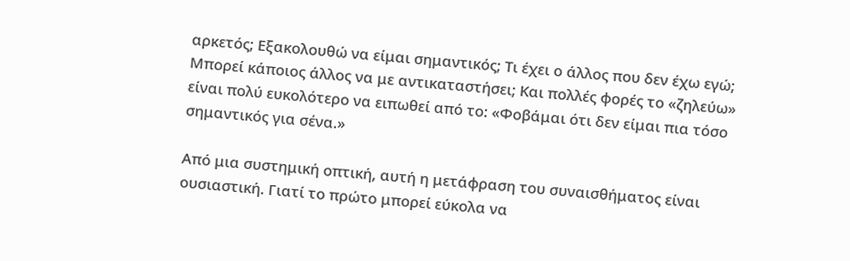αρκετός; Εξακολουθώ να είμαι σημαντικός; Τι έχει ο άλλος που δεν έχω εγώ; Μπορεί κάποιος άλλος να με αντικαταστήσει; Και πολλές φορές το «ζηλεύω» είναι πολύ ευκολότερο να ειπωθεί από το: «Φοβάμαι ότι δεν είμαι πια τόσο σημαντικός για σένα.»

Από μια συστημική οπτική, αυτή η μετάφραση του συναισθήματος είναι ουσιαστική. Γιατί το πρώτο μπορεί εύκολα να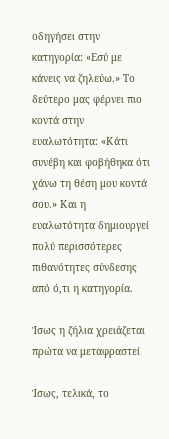οδηγήσει στην κατηγορία: «Εσύ με κάνεις να ζηλεύω.» Το δεύτερο μας φέρνει πιο κοντά στην ευαλωτότητα: «Κάτι συνέβη και φοβήθηκα ότι χάνω τη θέση μου κοντά σου.» Και η ευαλωτότητα δημιουργεί πολύ περισσότερες πιθανότητες σύνδεσης από ό,τι η κατηγορία.

Ίσως η ζήλια χρειάζεται πρώτα να μεταφραστεί

Ίσως, τελικά, το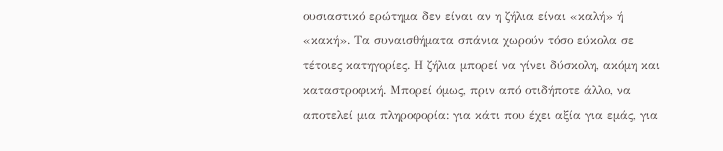ουσιαστικό ερώτημα δεν είναι αν η ζήλια είναι «καλή» ή «κακή». Τα συναισθήματα σπάνια χωρούν τόσο εύκολα σε τέτοιες κατηγορίες. Η ζήλια μπορεί να γίνει δύσκολη, ακόμη και καταστροφική. Μπορεί όμως, πριν από οτιδήποτε άλλο, να αποτελεί μια πληροφορία: για κάτι που έχει αξία για εμάς, για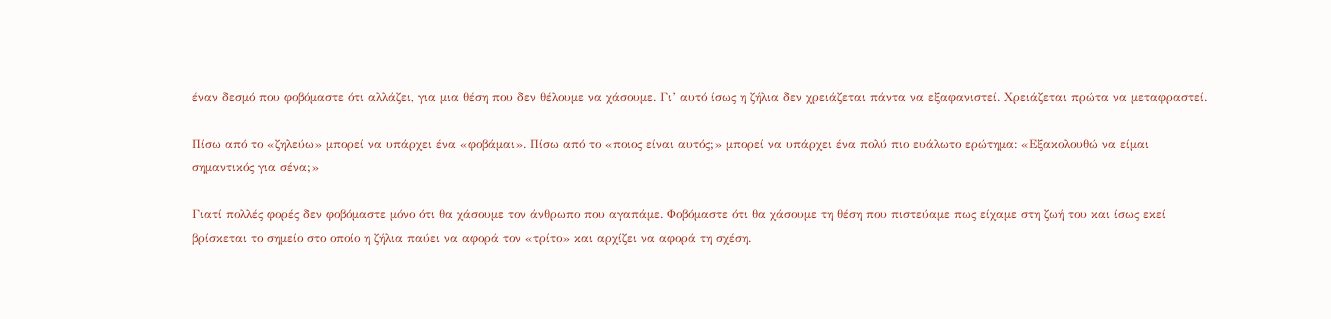έναν δεσμό που φοβόμαστε ότι αλλάζει, για μια θέση που δεν θέλουμε να χάσουμε. Γι’ αυτό ίσως η ζήλια δεν χρειάζεται πάντα να εξαφανιστεί. Χρειάζεται πρώτα να μεταφραστεί.

Πίσω από το «ζηλεύω» μπορεί να υπάρχει ένα «φοβάμαι». Πίσω από το «ποιος είναι αυτός;» μπορεί να υπάρχει ένα πολύ πιο ευάλωτο ερώτημα: «Εξακολουθώ να είμαι σημαντικός για σένα;»

Γιατί πολλές φορές δεν φοβόμαστε μόνο ότι θα χάσουμε τον άνθρωπο που αγαπάμε. Φοβόμαστε ότι θα χάσουμε τη θέση που πιστεύαμε πως είχαμε στη ζωή του και ίσως εκεί βρίσκεται το σημείο στο οποίο η ζήλια παύει να αφορά τον «τρίτο» και αρχίζει να αφορά τη σχέση.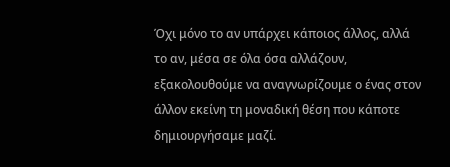Όχι μόνο το αν υπάρχει κάποιος άλλος, αλλά το αν, μέσα σε όλα όσα αλλάζουν, εξακολουθούμε να αναγνωρίζουμε ο ένας στον άλλον εκείνη τη μοναδική θέση που κάποτε δημιουργήσαμε μαζί.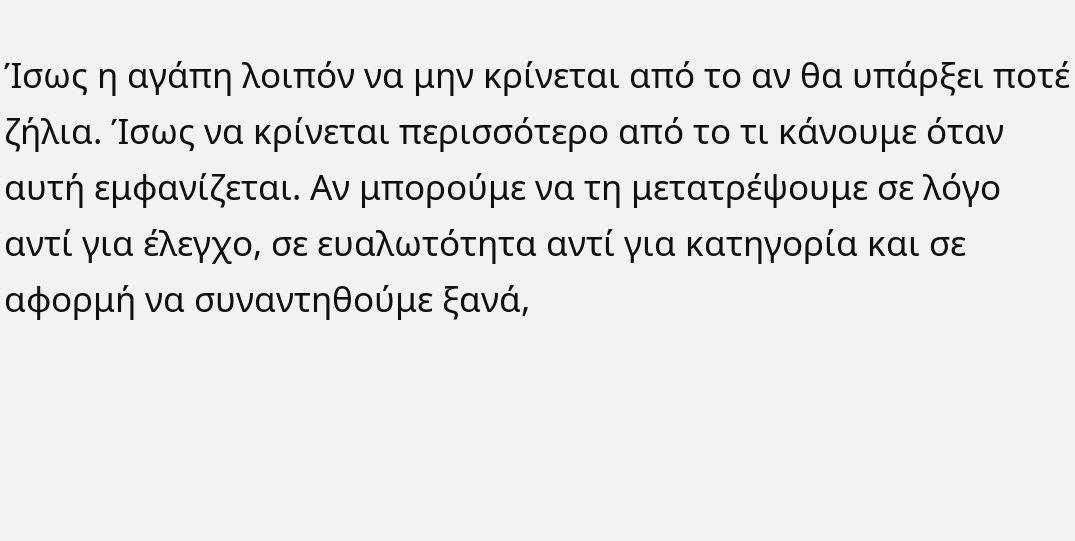Ίσως η αγάπη λοιπόν να μην κρίνεται από το αν θα υπάρξει ποτέ ζήλια. Ίσως να κρίνεται περισσότερο από το τι κάνουμε όταν αυτή εμφανίζεται. Αν μπορούμε να τη μετατρέψουμε σε λόγο αντί για έλεγχο, σε ευαλωτότητα αντί για κατηγορία και σε αφορμή να συναντηθούμε ξανά,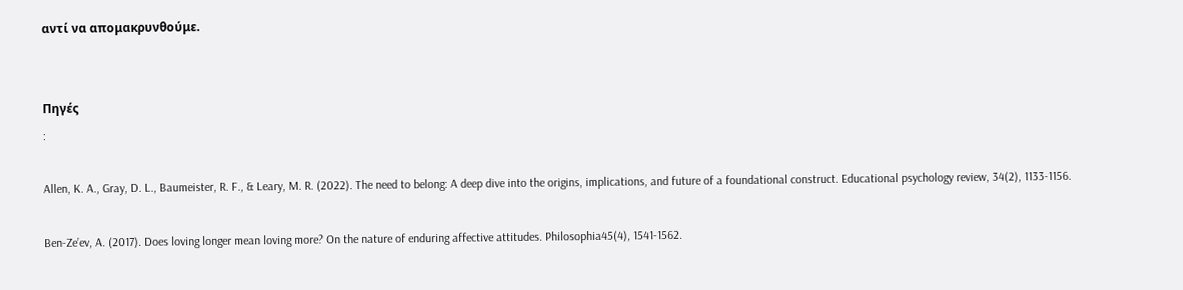αντί να απομακρυνθούμε.


Πηγές
:

Allen, K. A., Gray, D. L., Baumeister, R. F., & Leary, M. R. (2022). The need to belong: A deep dive into the origins, implications, and future of a foundational construct. Educational psychology review, 34(2), 1133-1156.

Ben-Ze’ev, A. (2017). Does loving longer mean loving more? On the nature of enduring affective attitudes. Philosophia45(4), 1541-1562.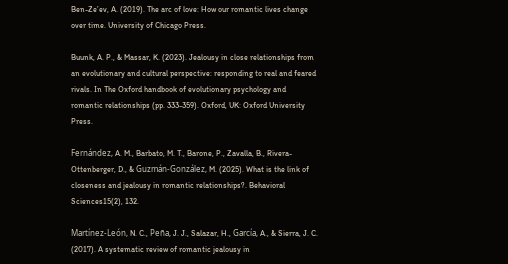Ben-Ze’ev, A. (2019). The arc of love: How our romantic lives change over time. University of Chicago Press.

Buunk, A. P., & Massar, K. (2023). Jealousy in close relationships from an evolutionary and cultural perspective: responding to real and feared rivals. In The Oxford handbook of evolutionary psychology and romantic relationships (pp. 333-359). Oxford, UK: Oxford University Press.

Fernández, A. M., Barbato, M. T., Barone, P., Zavalla, B., Rivera-Ottenberger, D., & Guzmán-González, M. (2025). What is the link of closeness and jealousy in romantic relationships?. Behavioral Sciences15(2), 132.

Martínez-León, N. C., Peña, J. J., Salazar, H., García, A., & Sierra, J. C. (2017). A systematic review of romantic jealousy in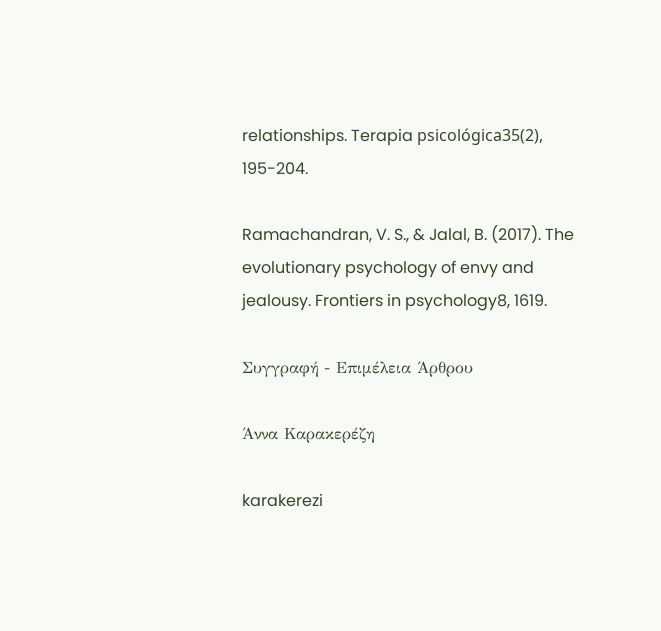relationships. Terapia psicológica35(2), 195-204.

Ramachandran, V. S., & Jalal, B. (2017). The evolutionary psychology of envy and jealousy. Frontiers in psychology8, 1619.

Συγγραφή - Επιμέλεια Άρθρου

Άννα Καρακερέζη

karakerezi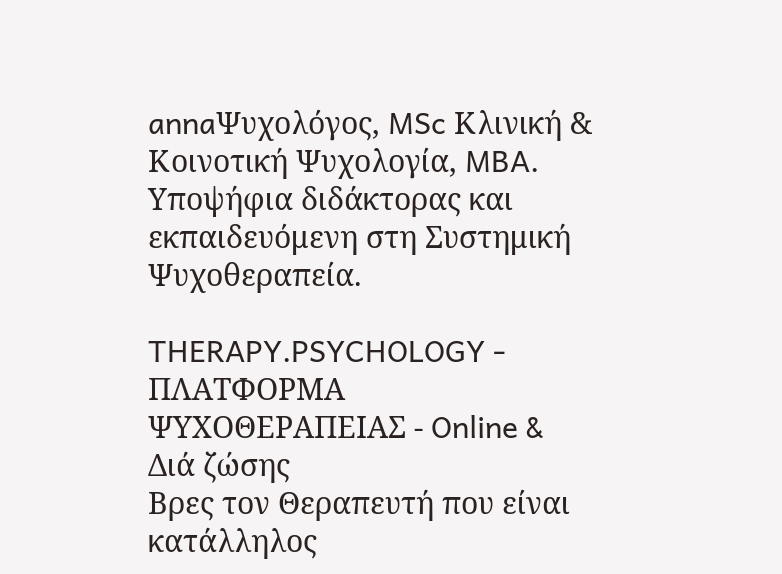annaΨυχολόγος, MSc Κλινική & Κοινοτική Ψυχολογία, MBA.
Υποψήφια διδάκτορας και εκπαιδευόμενη στη Συστημική Ψυχοθεραπεία.

THERAPY.PSYCHOLOGY - ΠΛΑΤΦΟΡΜΑ ΨΥΧΟΘΕΡΑΠΕΙΑΣ - Online & Διά ζώσης
Βρες τον Θεραπευτή που είναι κατάλληλος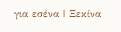για εσένα | Ξεκίνα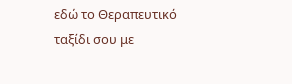εδώ το Θεραπευτικό ταξίδι σου με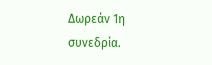Δωρεάν 1η συνεδρία.